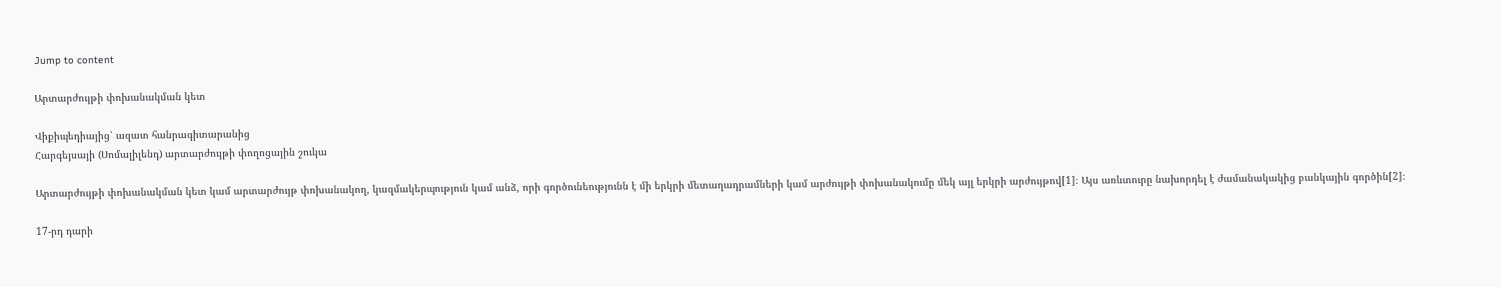Jump to content

Արտարժույթի փոխանակման կետ

Վիքիպեդիայից՝ ազատ հանրագիտարանից
Հարգեյսայի (Սոմալիլենդ) արտարժույթի փողոցային շուկա

Արտարժույթի փոխանակման կետ կամ արտարժույթ փոխանակող, կազմակերպություն կամ անձ, որի գործունեությունն է մի երկրի մետաղադրամների կամ արժույթի փոխանակումը մեկ այլ երկրի արժույթով[1]։ Այս առևտուրը նախորդել է ժամանակակից բանկային գործին[2]։

17-րդ դարի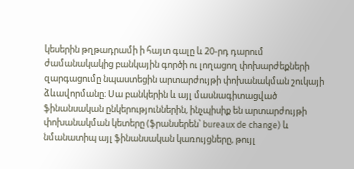կեսերին թղթադրամի ի հայտ գալը և 20-րդ դարում ժամանակակից բանկային գործի ու լողացող փոխարժեքների զարգացումը նպաստեցին արտարժույթի փոխանակման շուկայի ձևավորմանը։ Սա բանկերին և այլ մասնագիտացված ֆինանսական ընկերություններին, ինչպիսիք են արտարժույթի փոխանակման կետերը (ֆրանսերեն՝ bureaux de change) և նմանատիպ այլ ֆինանսական կառույցները, թույլ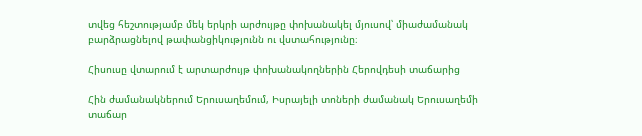տվեց հեշտությամբ մեկ երկրի արժույթը փոխանակել մյուսով՝ միաժամանակ բարձրացնելով թափանցիկությունն ու վստահությունը։

Հիսուսը վտարում է արտարժույթ փոխանակողներին Հերովդեսի տաճարից

Հին ժամանակներում Երուսաղեմում, Իսրայելի տոների ժամանակ Երուսաղեմի տաճար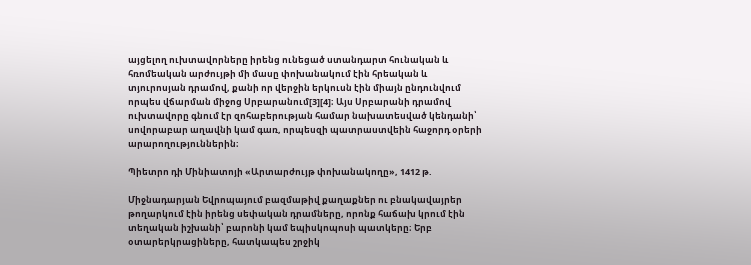այցելող ուխտավորները իրենց ունեցած ստանդարտ հունական և հռոմեական արժույթի մի մասը փոխանակում էին հրեական և տյուրոսյան դրամով, քանի որ վերջին երկուսն էին միայն ընդունվում որպես վճարման միջոց Սրբարանում[3][4]։ Այս Սրբարանի դրամով ուխտավորը գնում էր զոհաբերության համար նախատեսված կենդանի՝ սովորաբար աղավնի կամ գառ, որպեսզի պատրաստվեին հաջորդ օրերի արարողություններին։

Պիետրո դի Մինիատոյի «Արտարժույթ փոխանակողը», 1412 թ.

Միջնադարյան Եվրոպայում բազմաթիվ քաղաքներ ու բնակավայրեր թողարկում էին իրենց սեփական դրամները, որոնք հաճախ կրում էին տեղական իշխանի՝ բարոնի կամ եպիսկոպոսի պատկերը։ Երբ օտարերկրացիները, հատկապես շրջիկ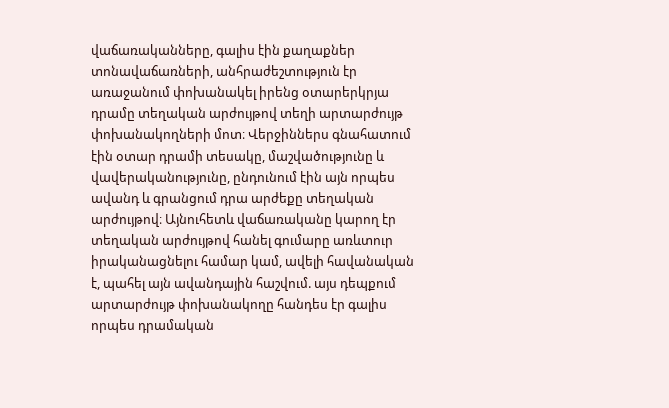վաճառականները, գալիս էին քաղաքներ տոնավաճառների, անհրաժեշտություն էր առաջանում փոխանակել իրենց օտարերկրյա դրամը տեղական արժույթով տեղի արտարժույթ փոխանակողների մոտ։ Վերջիններս գնահատում էին օտար դրամի տեսակը, մաշվածությունը և վավերականությունը, ընդունում էին այն որպես ավանդ և գրանցում դրա արժեքը տեղական արժույթով։ Այնուհետև վաճառականը կարող էր տեղական արժույթով հանել գումարը առևտուր իրականացնելու համար կամ, ավելի հավանական է, պահել այն ավանդային հաշվում. այս դեպքում արտարժույթ փոխանակողը հանդես էր գալիս որպես դրամական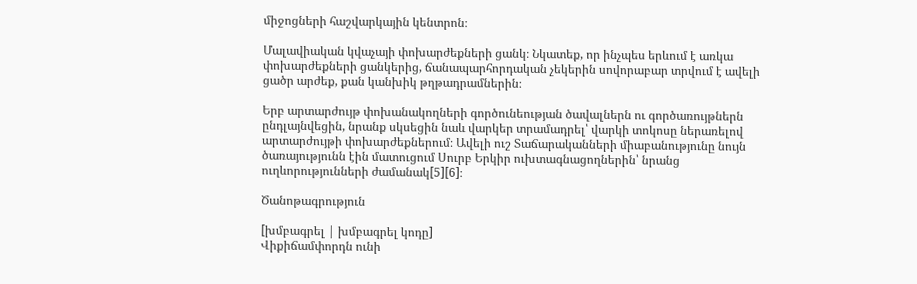միջոցների հաշվարկային կենտրոն։

Մալավիական կվաչայի փոխարժեքների ցանկ։ Նկատեք, որ ինչպես երևում է առկա փոխարժեքների ցանկերից, ճանապարհորդական չեկերին սովորաբար տրվում է ավելի ցածր արժեք, քան կանխիկ թղթադրամներին։

Երբ արտարժույթ փոխանակողների գործունեության ծավալներն ու գործառույթներն ընդլայնվեցին, նրանք սկսեցին նաև վարկեր տրամադրել՝ վարկի տոկոսը ներառելով արտարժույթի փոխարժեքներում։ Ավելի ուշ Տաճարականների միաբանությունը նույն ծառայությունն էին մատուցում Սուրբ Երկիր ուխտագնացողներին՝ նրանց ուղևորությունների ժամանակ[5][6]։

Ծանոթագրություն

[խմբագրել | խմբագրել կոդը]
Վիքիճամփորդն ունի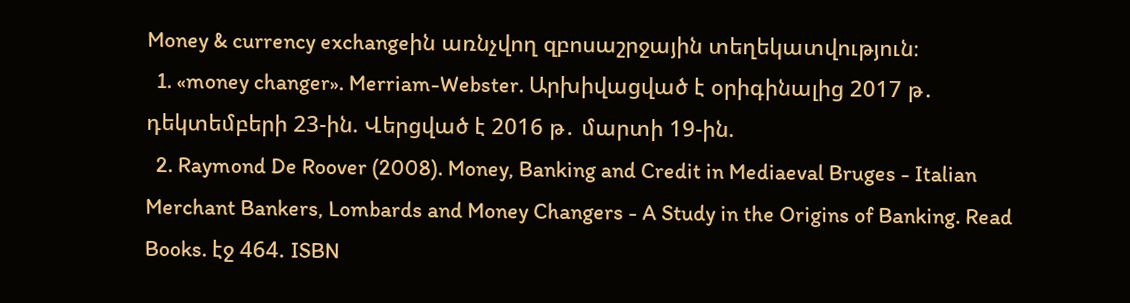Money & currency exchangeին առնչվող զբոսաշրջային տեղեկատվություն։
  1. «money changer». Merriam-Webster. Արխիվացված է օրիգինալից 2017 թ․ դեկտեմբերի 23-ին. Վերցված է 2016 թ․ մարտի 19-ին.
  2. Raymond De Roover (2008). Money, Banking and Credit in Mediaeval Bruges - Italian Merchant Bankers, Lombards and Money Changers - A Study in the Origins of Banking. Read Books. էջ 464. ISBN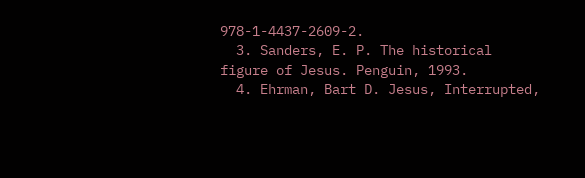978-1-4437-2609-2.
  3. Sanders, E. P. The historical figure of Jesus. Penguin, 1993.
  4. Ehrman, Bart D. Jesus, Interrupted,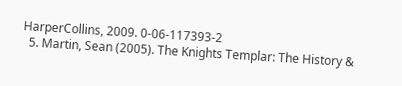HarperCollins, 2009. 0-06-117393-2
  5. Martin, Sean (2005). The Knights Templar: The History &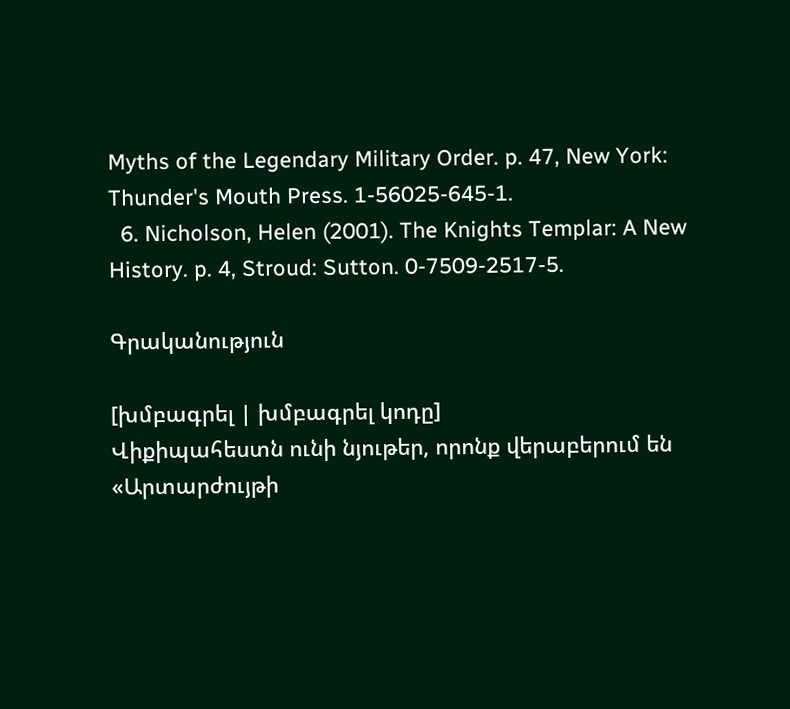Myths of the Legendary Military Order. p. 47, New York: Thunder's Mouth Press. 1-56025-645-1.
  6. Nicholson, Helen (2001). The Knights Templar: A New History. p. 4, Stroud: Sutton. 0-7509-2517-5.

Գրականություն

[խմբագրել | խմբագրել կոդը]
Վիքիպահեստն ունի նյութեր, որոնք վերաբերում են «Արտարժույթի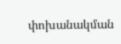փոխանակման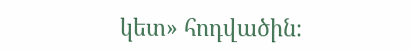կետ» հոդվածին։